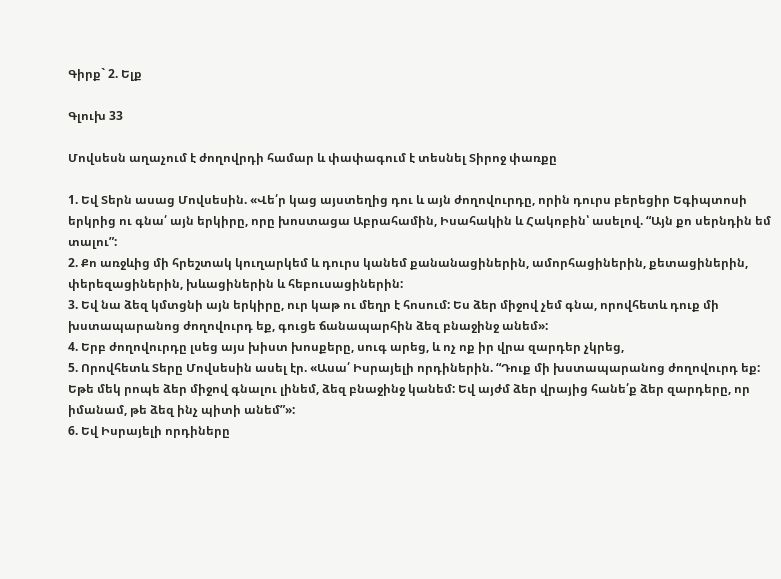Գիրք` 2. Ելք

Գլուխ 33

Մովսեսն աղաչում է ժողովրդի համար և փափագում է տեսնել Տիրոջ փառքը

1. Եվ Տերն ասաց Մովսեսին. «Վե՛ր կաց այստեղից դու և այն ժողովուրդը, որին դուրս բերեցիր Եգիպտոսի երկրից ու գնա՛ այն երկիրը, որը խոստացա Աբրահամին, Իսահակին և Հակոբին՝ ասելով. “Այն քո սերնդին եմ տալու”:
2. Քո առջևից մի հրեշտակ կուղարկեմ և դուրս կանեմ քանանացիներին, ամորհացիներին, քետացիներին, փերեզացիներին, խևացիներին և հեբուսացիներին:
3. Եվ նա ձեզ կմտցնի այն երկիրը, ուր կաթ ու մեղր է հոսում: Ես ձեր միջով չեմ գնա, որովհետև դուք մի խստապարանոց ժողովուրդ եք, գուցե ճանապարհին ձեզ բնաջինջ անեմ»:
4. Երբ ժողովուրդը լսեց այս խիստ խոսքերը, սուգ արեց, և ոչ ոք իր վրա զարդեր չկրեց,
5. Որովհետև Տերը Մովսեսին ասել էր. «Ասա՛ Իսրայելի որդիներին. “Դուք մի խստապարանոց ժողովուրդ եք: Եթե մեկ րոպե ձեր միջով գնալու լինեմ, ձեզ բնաջինջ կանեմ: Եվ այժմ ձեր վրայից հանե՛ք ձեր զարդերը, որ իմանամ, թե ձեզ ինչ պիտի անեմ”»:
6. Եվ Իսրայելի որդիները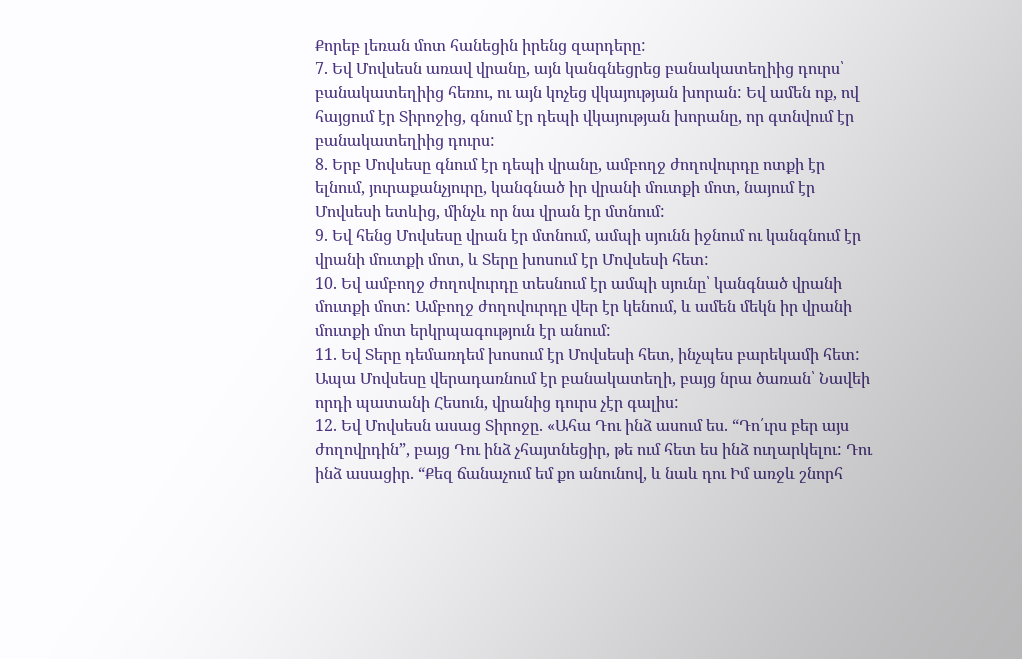Քորեբ լեռան մոտ հանեցին իրենց զարդերը:
7. Եվ Մովսեսն առավ վրանը, այն կանգնեցրեց բանակատեղիից դուրս՝ բանակատեղիից հեռու, ու այն կոչեց վկայության խորան: Եվ ամեն ոք, ով հայցում էր Տիրոջից, գնում էր դեպի վկայության խորանը, որ գտնվում էր բանակատեղիից դուրս:
8. Երբ Մովսեսը գնում էր դեպի վրանը, ամբողջ ժողովուրդը ոտքի էր ելնում, յուրաքանչյուրը, կանգնած իր վրանի մուտքի մոտ, նայում էր Մովսեսի ետևից, մինչև որ նա վրան էր մտնում:
9. Եվ հենց Մովսեսը վրան էր մտնում, ամպի սյունն իջնում ու կանգնում էր վրանի մուտքի մոտ, և Տերը խոսում էր Մովսեսի հետ:
10. Եվ ամբողջ ժողովուրդը տեսնում էր ամպի սյունը՝ կանգնած վրանի մուտքի մոտ: Ամբողջ ժողովուրդը վեր էր կենում, և ամեն մեկն իր վրանի մուտքի մոտ երկրպագություն էր անում:
11. Եվ Տերը դեմառդեմ խոսում էր Մովսեսի հետ, ինչպես բարեկամի հետ: Ապա Մովսեսը վերադառնում էր բանակատեղի, բայց նրա ծառան՝ Նավեի որդի պատանի Հեսուն, վրանից դուրս չէր գալիս:
12. Եվ Մովսեսն ասաց Տիրոջը. «Ահա Դու ինձ ասում ես. “Դո՛ւրս բեր այս ժողովրդին”, բայց Դու ինձ չհայտնեցիր, թե ում հետ ես ինձ ուղարկելու: Դու ինձ ասացիր. “Քեզ ճանաչում եմ քո անունով, և նաև դու Իմ առջև շնորհ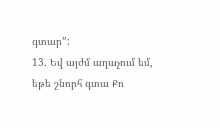գտար”:
13. Եվ այժմ աղաչում եմ, եթե շնորհ գտա Քո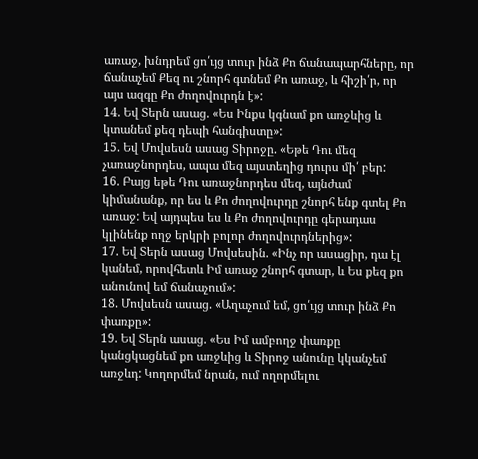առաջ, խնդրեմ ցո՛ւյց տուր ինձ Քո ճանապարհները, որ ճանաչեմ Քեզ ու շնորհ գտնեմ Քո առաջ, և հիշի՛ր, որ այս ազգը Քո ժողովուրդն է»:
14. Եվ Տերն ասաց. «Ես Ինքս կգնամ քո առջևից և կտանեմ քեզ դեպի հանգիստը»:
15. Եվ Մովսեսն ասաց Տիրոջը. «Եթե Դու մեզ չառաջնորդես, ապա մեզ այստեղից դուրս մի՛ բեր:
16. Բայց եթե Դու առաջնորդես մեզ, այնժամ կիմանանք, որ ես և Քո ժողովուրդը շնորհ ենք գտել Քո առաջ: Եվ այդպես ես և Քո ժողովուրդը գերադաս կլինենք ողջ երկրի բոլոր ժողովուրդներից»:
17. Եվ Տերն ասաց Մովսեսին. «Ինչ որ ասացիր, դա էլ կանեմ, որովհետև Իմ առաջ շնորհ գտար, և Ես քեզ քո անունով եմ ճանաչում»:
18. Մովսեսն ասաց. «Աղաչում եմ, ցո՛ւյց տուր ինձ Քո փառքը»:
19. Եվ Տերն ասաց. «Ես Իմ ամբողջ փառքը կանցկացնեմ քո առջևից և Տիրոջ անունը կկանչեմ առջևդ: Կողորմեմ նրան, ում ողորմելու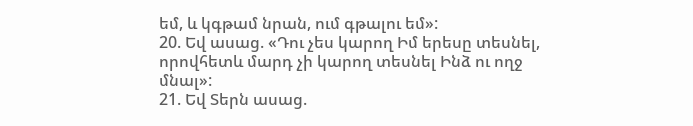եմ, և կգթամ նրան, ում գթալու եմ»:
20. Եվ ասաց. «Դու չես կարող Իմ երեսը տեսնել, որովհետև մարդ չի կարող տեսնել Ինձ ու ողջ մնալ»:
21. Եվ Տերն ասաց.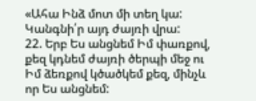«Ահա Ինձ մոտ մի տեղ կա: Կանգնի՛ր այդ ժայռի վրա:
22. Երբ Ես անցնեմ Իմ փառքով, քեզ կդնեմ ժայռի ծերպի մեջ ու Իմ ձեռքով կծածկեմ քեզ, մինչև որ Ես անցնեմ: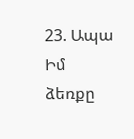23. Ապա Իմ ձեռքը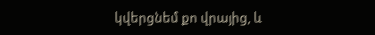կվերցնեմ քո վրայից, և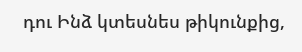դու Ինձ կտեսնես թիկունքից,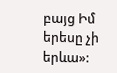բայց Իմ երեսը չի երևա»: